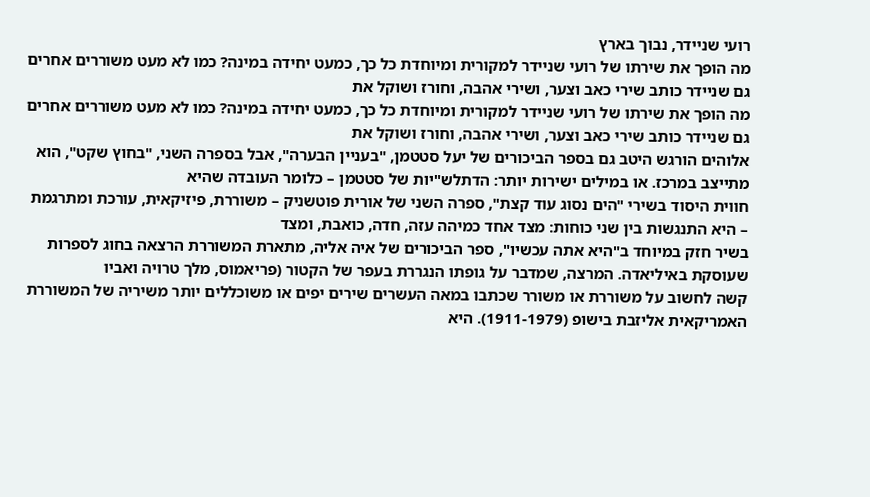רועי שניידר, נבוך בארץ
מה הופך את שירתו של רועי שניידר למקורית ומיוחדת כל כך, כמעט יחידה במינה? כמו לא מעט משוררים אחרים גם שניידר כותב שירי כאב וצער, ושירי אהבה, וחורז ושוקל את
מה הופך את שירתו של רועי שניידר למקורית ומיוחדת כל כך, כמעט יחידה במינה? כמו לא מעט משוררים אחרים גם שניידר כותב שירי כאב וצער, ושירי אהבה, וחורז ושוקל את
אלוהים הורגש היטב גם בספר הביכורים של יעל סטטמן, "בעניין הבערה", אבל בספרה השני, "בחוץ שקט", הוא מתייצב במרכז. או במילים ישירות יותר: הדתלש"יות של סטטמן – כלומר העובדה שהיא
חווית היסוד בשירי "הים נסוג עוד קצת", ספרה השני של אורית פוטשניק – משוררת, פיזיקאית, עורכת ומתרגמת – היא התנגשות בין שני כוחות: מצד אחד כמיהה עזה, חדה, כואבת, ומצד
בשיר חזק במיוחד ב"היא אתה עכשיו", ספר הביכורים של איה אליה, מתארת המשוררת הרצאה בחוג לספרות שעוסקת באיליאדה. המרצה, שמדבר על גופתו הנגררת בעפר של הקטור (פריאמוס, מלך טרויה ואביו
קשה לחשוב על משוררת או משורר שכתבו במאה העשרים שירים יפים או משוכללים יותר משיריה של המשוררת האמריקאית אליזבת בישופ (1911-1979). היא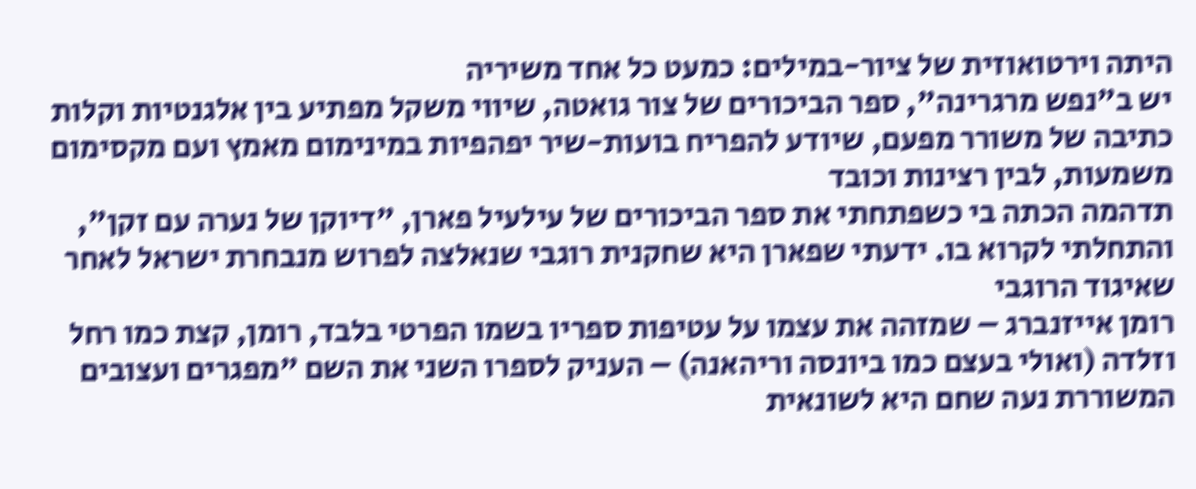היתה וירטואוזית של ציור-במילים: כמעט כל אחד משיריה
יש ב"נפש מרגרינה", ספר הביכורים של צור גואטה, שיווי משקל מפתיע בין אלגנטיות וקלות כתיבה של משורר מפעם, שיודע להפריח בועות-שיר יפהפיות במינימום מאמץ ועם מקסימום משמעות, לבין רצינות וכובד
תדהמה הכתה בי כשפתחתי את ספר הביכורים של עילעיל פארן, "דיוקן של נערה עם זקן", והתחלתי לקרוא בו. ידעתי שפארן היא שחקנית רוגבי שנאלצה לפרוש מנבחרת ישראל לאחר שאיגוד הרוגבי
רומן אייזנברג – שמזהה את עצמו על עטיפות ספריו בשמו הפרטי בלבד, רומן, קצת כמו רחל וזלדה (ואולי בעצם כמו ביונסה וריהאנה) – העניק לספרו השני את השם "מפגרים ועצובים
המשוררת נעה שחם היא לשונאית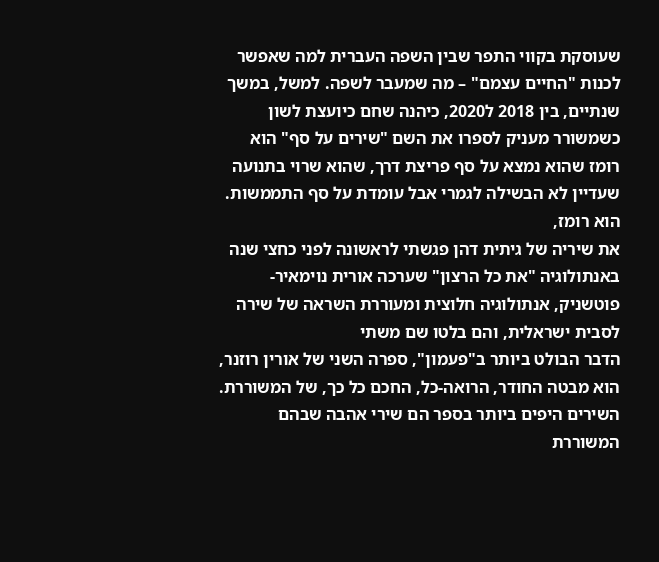שעוסקת בקווי התפר שבין השפה העברית למה שאפשר לכנות "החיים עצמם" – מה שמעבר לשפה. למשל, במשך שנתיים, בין 2018 ל2020, כיהנה שחם כיועצת לשון
כשמשורר מעניק לספרו את השם "שירים על סף" הוא רומז שהוא נמצא על סף פריצת דרך, שהוא שרוי בתנועה שעדיין לא הבשילה לגמרי אבל עומדת על סף התממשות. הוא רומז,
את שיריה של גיתית דהן פגשתי לראשונה לפני כחצי שנה באנתולוגיה "את כל הרצון" שערכה אורית נוימאיר-פוטשניק, אנתולוגיה חלוצית ומעוררת השראה של שירה לסבית ישראלית, והם בלטו שם משתי
הדבר הבולט ביותר ב"פעמון", ספרה השני של אורין רוזנר, הוא מבטה החודר, הרואה-כל, החכם כל כך, של המשוררת. השירים היפים ביותר בספר הם שירי אהבה שבהם המשוררת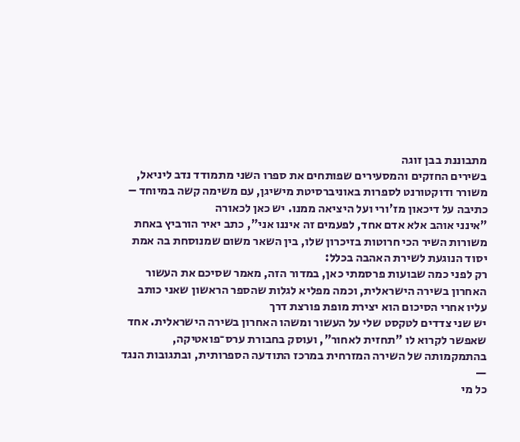מתבוננת בבן זוגה
בשירים החזקים והמסעירים שפותחים את ספרו השני מתמודד נדב ליניאל, משורר ודוקטורנט לספרות באוניברסיטת מישיגן, עם משימה קשה במיוחד – כתיבה על דיכאון מז'ורי ועל היציאה ממנו. יש כאן לכאורה
"אינני אוהב אלא אדם אחד, לפעמים זה איננו אני", כתב יאיר הורביץ באחת משורות השיר הכי חרוטות בזיכרון שלו, בין השאר משום שמנוסחת בה אמת יסוד הנוגעת לשירת האהבה בכלל:
רק לפני כמה שבועות פרסמתי כאן, במדור הזה, מאמר שסיכם את העשור האחרון בשירה הישראלית, וכמה מפליא לגלות שהספר הראשון שאני כותב עליו אחרי הסיכום הוא יצירת מופת פורצת דרך
יש שני צדדים לטקסט שלי על העשור ומשהו האחרון בשירה הישראלית. אחד שאפשר לקרוא לו "תחזית לאחור", ועוסק בחבורת ערס־פואטיקה, בהתמקמותה של השירה המזרחית במרכז התודעה הספרותית, ובתגובות הנגד —
כל מי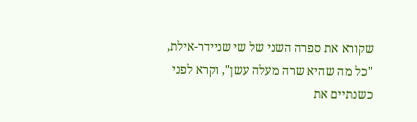שקורא את ספרה השני של שי שניידר-אילת, "כל מה שהיא שרה מעלה עשן", וקרא לפני כשנתיים את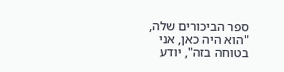ספר הביכורים שלה, "הוא היה כאן, אני בטוחה בזה", יודע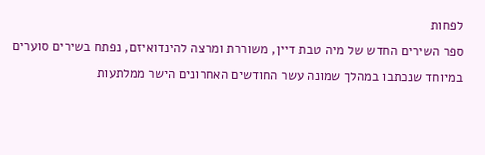לפחות
ספר השירים החדש של מיה טבת דיין, משוררת ומרצה להינדואיזם, נפתח בשירים סוערים במיוחד שנכתבו במהלך שמונה עשר החודשים האחרונים הישר ממלתעות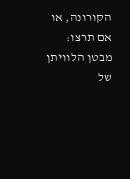הקורונה, או אם תרצו: מבטן הלוויתן של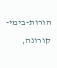הורות-בימי-קורונה,